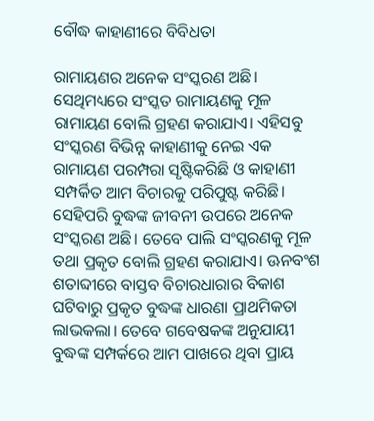ବୌଦ୍ଧ କାହାଣୀରେ ବିବିଧତା

ରାମାୟଣର ଅନେକ ସଂସ୍କରଣ ଅଛି। ସେଥିମଧ୍ୟରେ ସଂସ୍କତ ରାମାୟଣକୁ ମୂଳ ରାମାୟଣ ବୋଲି ଗ୍ରହଣ କରାଯାଏ। ଏହିସବୁ ସଂସ୍କରଣ ବିଭିନ୍ନ କାହାଣୀକୁ ନେଇ ଏକ ରାମାୟଣ ପରମ୍ପରା ସୃଷ୍ଟିକରିଛି ଓ କାହାଣୀ ସମ୍ପର୍କିତ ଆମ ବିଚାରକୁ ପରିପୁଷ୍ଟ କରିଛି। ସେହିପରି ବୁଦ୍ଧଙ୍କ ଜୀବନୀ ଉପରେ ଅନେକ ସଂସ୍କରଣ ଅଛି। ତେବେ ପାଲି ସଂସ୍କରଣକୁ ମୂଳ ତଥା ପ୍ରକୃତ ବୋଲି ଗ୍ରହଣ କରାଯାଏ। ଊନବଂଶ ଶତାବ୍ଦୀରେ ବାସ୍ତବ ବିଚାରଧାରାର ବିକାଶ ଘଟିବାରୁ ପ୍ରକୃତ ବୁଦ୍ଧଙ୍କ ଧାରଣା ପ୍ରାଥମିକତା ଲାଭକଲା। ତେବେ ଗବେଷକଙ୍କ ଅନୁଯାୟୀ ବୁଦ୍ଧଙ୍କ ସମ୍ପର୍କରେ ଆମ ପାଖରେ ଥିବା ପ୍ରାୟ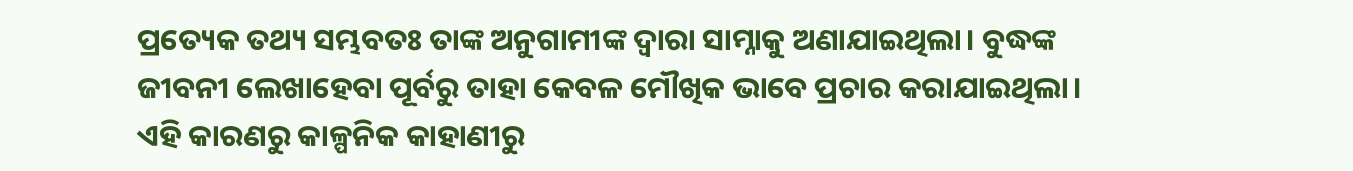ପ୍ରତ୍ୟେକ ତଥ୍ୟ ସମ୍ଭବତଃ ତାଙ୍କ ଅନୁଗାମୀଙ୍କ ଦ୍ୱାରା ସାମ୍ନାକୁ ଅଣାଯାଇଥିଲା। ବୁଦ୍ଧଙ୍କ ଜୀବନୀ ଲେଖାହେବା ପୂର୍ବରୁ ତାହା କେବଳ ମୌଖିକ ଭାବେ ପ୍ରଚାର କରାଯାଇଥିଲା। ଏହି କାରଣରୁ କାଳ୍ପନିକ କାହାଣୀରୁ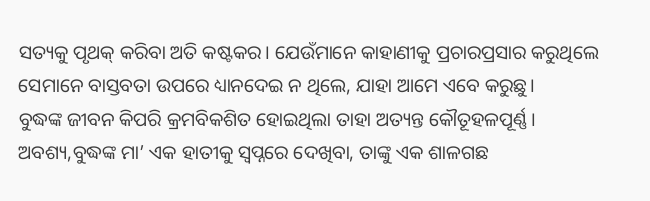ସତ୍ୟକୁ ପୃଥକ୍‌ କରିବା ଅତି କଷ୍ଟକର। ଯେଉଁମାନେ କାହାଣୀକୁ ପ୍ରଚାରପ୍ରସାର କରୁଥିଲେ ସେମାନେ ବାସ୍ତବତା ଉପରେ ଧ୍ୟାନଦେଇ ନ ଥିଲେ, ଯାହା ଆମେ ଏବେ କରୁଛୁ।
ବୁଦ୍ଧଙ୍କ ଜୀବନ କିପରି କ୍ରମବିକଶିତ ହୋଇଥିଲା ତାହା ଅତ୍ୟନ୍ତ କୌତୂହଳପୂର୍ଣ୍ଣ। ଅବଶ୍ୟ,ବୁଦ୍ଧଙ୍କ ମା’ ଏକ ହାତୀକୁ ସ୍ବପ୍ନରେ ଦେଖିବା, ତାଙ୍କୁ ଏକ ଶାଳଗଛ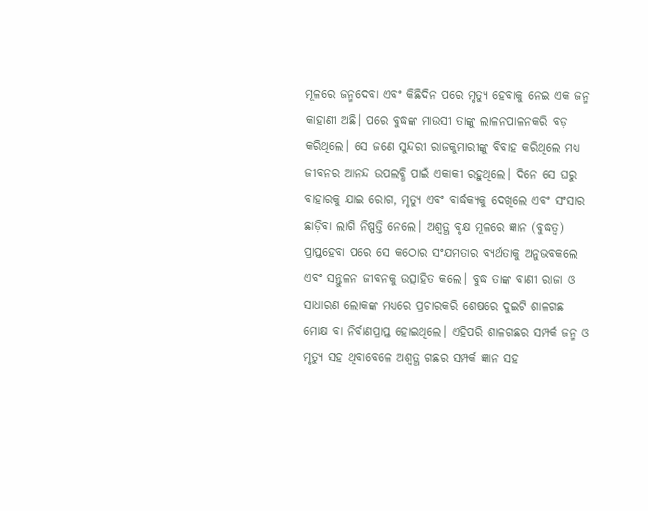ମୂଳରେ ଜନ୍ମଦେବା ଏବଂ କିଛିଦିନ ପରେ ମୃତ୍ୟୁ ହେବାକୁ ନେଇ ଏକ ଜନ୍ମ କାହାଣୀ ଅଛି। ପରେ ବୁଦ୍ଧଙ୍କ ମାଉସୀ ତାଙ୍କୁ ଲାଳନପାଳନକରି ବଡ଼ କରିଥିଲେ। ସେ ଜଣେ ସୁନ୍ଦରୀ ରାଜକୁମାରୀଙ୍କୁ ବିବାହ କରିଥିଲେ ମଧ୍ୟ ଜୀବନର ଆନନ୍ଦ ଉପଲବ୍ଧି ପାଇଁ ଏକାକୀ ରହୁଥିଲେ। ଦିନେ ସେ ଘରୁ ବାହାରକୁ ଯାଇ ରୋଗ, ମୃତ୍ୟୁ ଏବଂ ବାର୍ଦ୍ଧକ୍ୟକୁ ଦେଖିଲେ ଏବଂ ସଂସାର ଛାଡ଼ିବା ଲାଗି ନିଷ୍ପତ୍ତି ନେଲେ। ଅଶ୍ୱତ୍ଥ ବୃକ୍ଷ ମୂଳରେ ଜ୍ଞାନ (ବୁଦ୍ଧତ୍ୱ) ପ୍ରାପ୍ତହେବା ପରେ ସେ କଠୋର ସଂଯମତାର ବ୍ୟର୍ଥତାକୁ ଅନୁଭବକଲେ ଏବଂ ସନ୍ତୁଳନ ଜୀବନକୁ ଉତ୍ସାହିତ କଲେ। ବୁଦ୍ଧ ତାଙ୍କ ବାଣୀ ରାଜା ଓ ସାଧାରଣ ଲୋକଙ୍କ ମଧ୍ୟରେ ପ୍ରଚାରକରି ଶେଷରେ ଦୁଇଟି ଶାଳଗଛ ମୋକ୍ଷ ବା ନିର୍ବାଣପ୍ରାପ୍ତ ହୋଇଥିଲେ। ଏହିପରି ଶାଳଗଛର ସମ୍ପର୍କ ଜନ୍ମ ଓ ମୃତ୍ୟୁ ସହ ଥିବାବେଳେ ଅଶ୍ୱତ୍ଥ ଗଛର ସମ୍ପର୍କ ଜ୍ଞାନ ସହ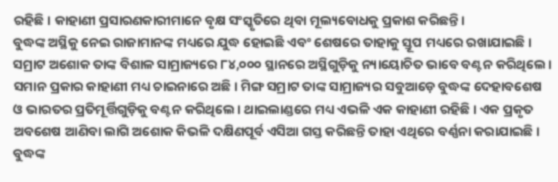ରହିଛି। କାହାଣୀ ପ୍ରସାରଣକାରୀମାନେ ବୃକ୍ଷ ସଂସ୍କୃତିରେ ଥିବା ମୂଲ୍ୟବୋଧକୁ ପ୍ରକାଶ କରିଛନ୍ତି।
ବୁଦ୍ଧଙ୍କ ଅସ୍ଥିକୁ ନେଇ ରାଜାମାନଙ୍କ ମଧ୍ୟରେ ଯୁଦ୍ଧ ହୋଇଛି ଏବଂ ଶେଷରେ ତାହାକୁ ସ୍ତୂପ ମଧ୍ୟରେ ରଖାଯାଇଛି। ସମ୍ରାଟ ଅଶୋକ ତାଙ୍କ ବିଶାଳ ସାମ୍ରାଜ୍ୟରେ ୮୪,୦୦୦ ସ୍ଥାନରେ ଅସ୍ଥିଗୁଡ଼ିକୁ ନ୍ୟାୟୋଚିତ ଭାବେ ବଣ୍ଟନ କରିଥିଲେ। ସମାନ ପ୍ରକାର କାହାଣୀ ମଧ୍ୟ ଚାଇନାରେ ଅଛି। ମିଙ୍ଗ ସମ୍ରାଟ ତାଙ୍କ ସାମ୍ରାଜ୍ୟର ସବୁଆଡ଼େ ବୁଦ୍ଧଙ୍କ ଦେହାବଶେଷ ଓ ଭାରତର ପ୍ରତିମୂର୍ତ୍ତିଗୁଡ଼ିକୁ ବଣ୍ଟନ କରିଥିଲେ। ଥାଇଲାଣ୍ଡରେ ମଧ୍ୟ ଏଭଳି ଏକ କାହାଣୀ ରହିଛି। ଏକ ପ୍ରକୃତ ଅବଶେଷ ଆଣିବା ଲାଗି ଅଶୋକ କିଭଳି ଦକ୍ଷିଣପୂର୍ବ ଏସିଆ ଗସ୍ତ କରିଛନ୍ତି ତାହା ଏଥିରେ ବର୍ଣ୍ଣନା କରାଯାଇଛି। ବୁଦ୍ଧଙ୍କ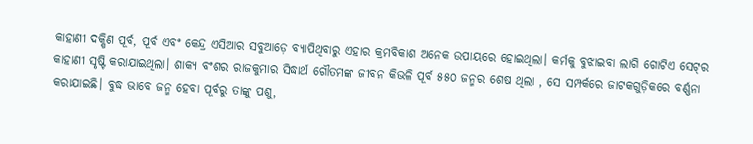କାହାଣୀ ଦକ୍ଷିଣ ପୂର୍ବ, ପୂର୍ବ ଏବଂ କେନ୍ଦ୍ର ଏସିଆର ସବୁଆଡ଼େ ବ୍ୟାପିଥିବାରୁ ଏହାର କ୍ରମବିକାଶ ଅନେକ ଉପାୟରେ ହୋଇଥିଲା। କର୍ମକୁ ବୁଝାଇବା ଲାଗି ଗୋଟିଏ ସେଟ୍‌ର କାହାଣୀ ସୃଷ୍ଟି କରାଯାଇଥିଲା। ଶାକ୍ୟ ବଂଶର ରାଜକୁମାର ସିଦ୍ଧାର୍ଥ ଗୌତମଙ୍କ ଜୀବନ କିଭଳି ପୂର୍ବ ୫୫୦ ଜନ୍ମର ଶେଷ ଥିଲା , ସେ ସମ୍ପର୍କରେ ଜାଟକଗୁଡ଼ିକରେ ବର୍ଣ୍ଣନା କରାଯାଇଛି। ବୁଦ୍ଧ ଭାବେ ଜନ୍ମ ହେବା ପୂର୍ବରୁ ତାଙ୍କୁ ପଶୁ,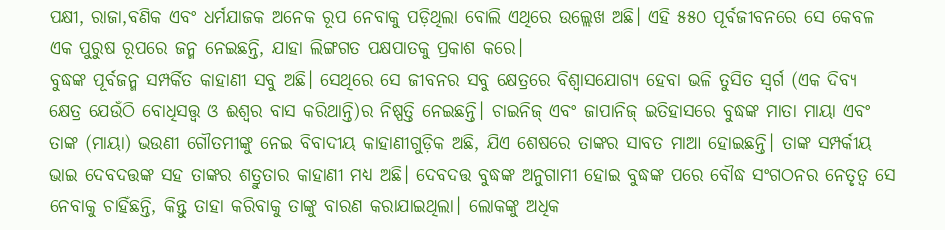ପକ୍ଷୀ, ରାଜା,ବଣିକ ଏବଂ ଧର୍ମଯାଜକ ଅନେକ ରୂପ ନେବାକୁ ପଡ଼ିଥିଲା ବୋଲି ଏଥିରେ ଉଲ୍ଲେଖ ଅଛି। ଏହି ୫୫୦ ପୂର୍ବଜୀବନରେ ସେ କେବଳ ଏକ ପୁରୁଷ ରୂପରେ ଜନ୍ମ ନେଇଛନ୍ତି, ଯାହା ଲିଙ୍ଗଗତ ପକ୍ଷପାତକୁ ପ୍ରକାଶ କରେ।
ବୁଦ୍ଧଙ୍କ ପୂର୍ବଜନ୍ମ ସମ୍ପର୍କିତ କାହାଣୀ ସବୁ ଅଛି। ସେଥିରେ ସେ ଜୀବନର ସବୁ କ୍ଷେତ୍ରରେ ବିଶ୍ୱାସଯୋଗ୍ୟ ହେବା ଭଳି ତୁସିତ ସ୍ବର୍ଗ (ଏକ ଦିବ୍ୟ କ୍ଷେତ୍ର ଯେଉଁଠି ବୋଧିସତ୍ତ୍ୱ ଓ ଈଶ୍ୱର ବାସ କରିଥାନ୍ତି)ର ନିଷ୍ପତ୍ତି ନେଇଛନ୍ତି। ଚାଇନିଜ୍‌ ଏବଂ ଜାପାନିଜ୍‌ ଇତିହାସରେ ବୁଦ୍ଧଙ୍କ ମାତା ମାୟା ଏବଂ ତାଙ୍କ (ମାୟା) ଭଉଣୀ ଗୌତମୀଙ୍କୁ ନେଇ ବିବାଦୀୟ କାହାଣୀଗୁଡ଼ିକ ଅଛି, ଯିଏ ଶେଷରେ ତାଙ୍କର ସାବତ ମାଆ ହୋଇଛନ୍ତି। ତାଙ୍କ ସମ୍ପର୍କୀୟ ଭାଇ ଦେବଦତ୍ତଙ୍କ ସହ ତାଙ୍କର ଶତ୍ରୁତାର କାହାଣୀ ମଧ୍ୟ ଅଛି। ଦେବଦତ୍ତ ବୁଦ୍ଧଙ୍କ ଅନୁଗାମୀ ହୋଇ ବୁଦ୍ଧଙ୍କ ପରେ ବୌଦ୍ଧ ସଂଗଠନର ନେତୃତ୍ୱ ସେ ନେବାକୁ ଚାହିଁଛନ୍ତି, କିନ୍ତୁ ତାହା କରିବାକୁ ତାଙ୍କୁ ବାରଣ କରାଯାଇଥିଲା। ଲୋକଙ୍କୁ ଅଧିକ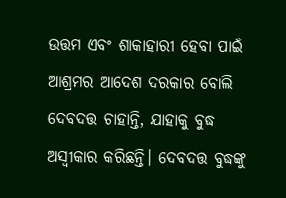ଉତ୍ତମ ଏବଂ ଶାକାହାରୀ ହେବା ପାଇଁ ଆଶ୍ରମର ଆଦେଶ ଦରକାର ବୋଲି ଦେବଦତ୍ତ ଚାହାନ୍ତି, ଯାହାକୁ ବୁଦ୍ଧ ଅସ୍ବୀକାର କରିଛନ୍ତି। ଦେବଦତ୍ତ ବୁଦ୍ଧଙ୍କୁ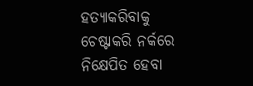ହତ୍ୟାକରିବାକୁ ଚେଷ୍ଟାକରି ନର୍କରେ ନିକ୍ଷେପିତ ହେବା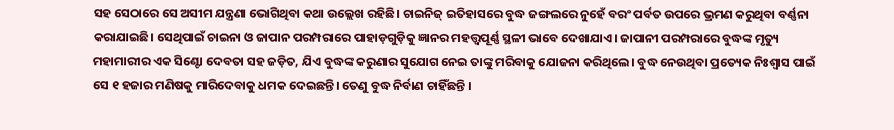ସହ ସେଠାରେ ସେ ଅସୀମ ଯନ୍ତ୍ରଣା ଭୋଗିଥିବା କଥା ଉଲ୍ଲେଖ ରହିଛି। ଚାଇନିଜ୍‌ ଇତିହାସରେ ବୁଦ୍ଧ ଜଙ୍ଗଲରେ ନୁହେଁ ବରଂ ପର୍ବତ ଉପରେ ଭ୍ରମଣ କରୁଥିବା ବର୍ଣ୍ଣନା କରାଯାଇଛି। ସେଥିପାଇଁ ଚାଇନା ଓ ଜାପାନ ପରମ୍ପରାରେ ପାହାଡ଼ଗୁଡ଼ିକୁ ଜ୍ଞାନର ମହତ୍ତ୍ୱପୂର୍ଣ୍ଣ ସ୍ଥଳୀ ଭାବେ ଦେଖାଯାଏ। ଜାପାନୀ ପରମ୍ପରାରେ ବୁଦ୍ଧଙ୍କ ମୃତ୍ୟୁ ମହାମାରୀର ଏକ ସିଣ୍ଟୋ ଦେବତା ସହ ଜଡ଼ିତ, ଯିଏ ବୁଦ୍ଧଙ୍କ କରୁଣାର ସୁଯୋଗ ନେଇ ତାଙ୍କୁ ମରିବାକୁ ଯୋଜନା କରିଥିଲେ। ବୁଦ୍ଧ ନେଉଥିବା ପ୍ରତ୍ୟେକ ନିଃଶ୍ୱାସ ପାଇଁ ସେ ୧ ହଜାର ମଣିଷକୁ ମାରିଦେବାକୁ ଧମକ ଦେଇଛନ୍ତି। ତେଣୁ ବୁଦ୍ଧ ନିର୍ବାଣ ଚାହିଁଛନ୍ତି ।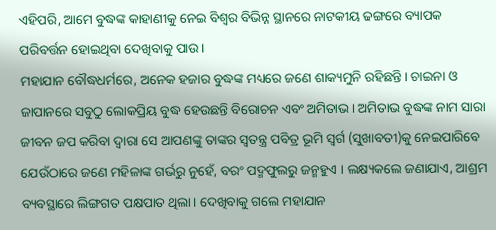ଏହିପରି, ଆମେ ବୁଦ୍ଧଙ୍କ କାହାଣୀକୁ ନେଇ ବିଶ୍ୱର ବିଭିନ୍ନ ସ୍ଥାନରେ ନାଟକୀୟ ଢଙ୍ଗରେ ବ୍ୟାପକ ପରିବର୍ତ୍ତନ ହୋଇଥିବା ଦେଖିବାକୁ ପାଉ।
ମହାଯାନ ବୌଦ୍ଧଧର୍ମରେ, ଅନେକ ହଜାର ବୁଦ୍ଧଙ୍କ ମଧ୍ୟରେ ଜଣେ ଶାକ୍ୟମୁନି ରହିଛନ୍ତି। ଚାଇନା ଓ ଜାପାନରେ ସବୁଠୁ ଲୋକପ୍ରିୟ ବୁଦ୍ଧ ହେଉଛନ୍ତି ବିରୋଚନ ଏବଂ ଅମିତାଭ। ଅମିତାଭ ବୁଦ୍ଧଙ୍କ ନାମ ସାରା ଜୀବନ ଜପ କରିବା ଦ୍ୱାରା ସେ ଆପଣଙ୍କୁ ତାଙ୍କର ସ୍ବତନ୍ତ୍ର ପବିତ୍ର ଭୂମି ସ୍ବର୍ଗ (ସୁଖାବତୀ)କୁ ନେଇପାରିବେ ଯେଉଁଠାରେ ଜଣେ ମହିଳାଙ୍କ ଗର୍ଭରୁ ନୁହେଁ, ବରଂ ପଦ୍ମଫୁଲରୁ ଜନ୍ମହୁଏ । ଲକ୍ଷ୍ୟକଲେ ଜଣାଯାଏ, ଆଶ୍ରମ ବ୍ୟବସ୍ଥାରେ ଲିଙ୍ଗଗତ ପକ୍ଷପାତ ଥିଲା। ଦେଖିବାକୁ ଗଲେ ମହାଯାନ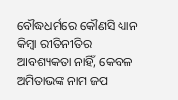ବୌଦ୍ଧଧର୍ମରେ କୌଣସି ଧ୍ୟାନ କିମ୍ବା ରୀତିନୀତିର ଆବଶ୍ୟକତା ନାହିଁ, କେବଳ ଅମିତାଭଙ୍କ ନାମ ଜପ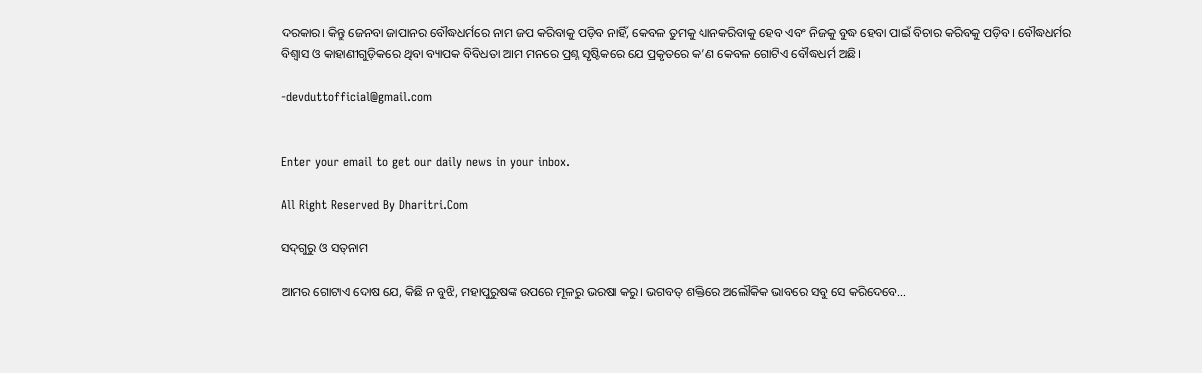ଦରକାର। କିନ୍ତୁ ଜେନବା ଜାପାନର ବୌଦ୍ଧଧର୍ମରେ ନାମ ଜପ କରିବାକୁ ପଡ଼ିବ ନାହିଁ, କେବଳ ତୁମକୁ ଧ୍ୟାନକରିବାକୁ ହେବ ଏବଂ ନିଜକୁ ବୁଦ୍ଧ ହେବା ପାଇଁ ବିଚାର କରିବକୁ ପଡ଼ିବ। ବୌଦ୍ଧଧର୍ମର ବିଶ୍ୱାସ ଓ କାହାଣୀଗୁଡ଼ିକରେ ଥିବା ବ୍ୟାପକ ବିବିଧତା ଆମ ମନରେ ପ୍ରଶ୍ନ ସୃଷ୍ଟିକରେ ଯେ ପ୍ରକୃତରେ କ’ଣ କେବଳ ଗୋଟିଏ ବୌଦ୍ଧଧର୍ମ ଅଛି।

-devduttofficial@gmail.com


Enter your email to get our daily news in your inbox.

All Right Reserved By Dharitri.Com

ସଦ୍‌ଗୁରୁ ଓ ସତ୍‌ନାମ

ଆମର ଗୋଟାଏ ଦୋଷ ଯେ, କିଛି ନ ବୁଝି, ମହାପୁରୁଷଙ୍କ ଉପରେ ମୂଳରୁ ଭରଷା କରୁ। ଭଗବତ୍‌ ଶକ୍ତିରେ ଅଲୌକିକ ଭାବରେ ସବୁ ସେ କରିଦେବେ...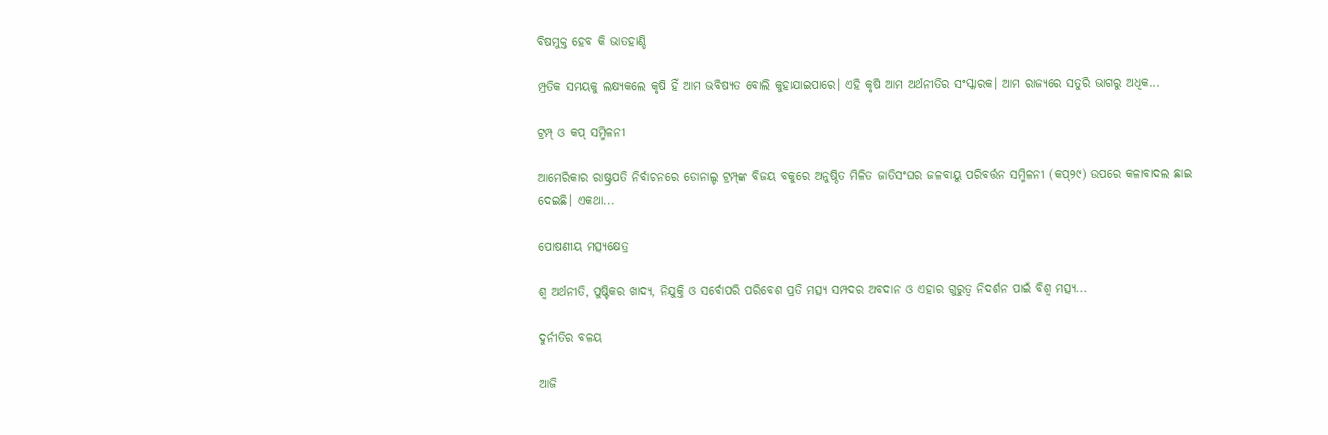ବିଷମୁକ୍ତ ହେବ କି ଭାତହାଣ୍ଡି

ମ୍ପ୍ରତିକ ସମୟକୁ ଲକ୍ଷ୍ୟକଲେ କୃଷି ହିଁ ଆମ ଭବିଷ୍ୟତ ବୋଲି କୁହାଯାଇପାରେ। ଏହି କୃଷି ଆମ ଅର୍ଥନୀତିର ସଂସ୍କାରକ। ଆମ ରାଜ୍ୟରେ ସତୁରି ଭାଗରୁ ଅଧିକ...

ଟ୍ରମ୍ପ୍‌ ଓ କପ୍‌ ସମ୍ମିଳନୀ

ଆମେରିକାର ରାଷ୍ଟ୍ରପତି ନିର୍ବାଚନରେ ଡୋନାଲ୍ଡ ଟ୍ରମ୍ପ୍‌ଙ୍କ ବିଜୟ ବକୁରେ ଅନୁଷ୍ଠିତ ମିଳିତ ଜାତିସଂଘର ଜଳବାୟୁ ପରିବର୍ତ୍ତନ ସମ୍ମିଳନୀ (କପ୍‌୨୯) ଉପରେ କଳାବାଦଲ ଛାଇ ଦେଇଛି। ଏକଥା...

ପୋଷଣୀୟ ମତ୍ସ୍ୟକ୍ଷେତ୍ର

ଶ୍ୱ ଅର୍ଥନୀତି, ପୁଷ୍ଟିକର ଖାଦ୍ୟ, ନିଯୁକ୍ତି ଓ ସର୍ବୋପରି ପରିବେଶ ପ୍ରତି ମତ୍ସ୍ୟ ସମ୍ପଦର ଅବଦାନ ଓ ଏହାର ଗୁରୁତ୍ୱ ନିଦର୍ଶନ ପାଇଁ ବିଶ୍ୱ ମତ୍ସ୍ୟ...

ଦୁର୍ନୀତିର ବଳୟ

ଆଜି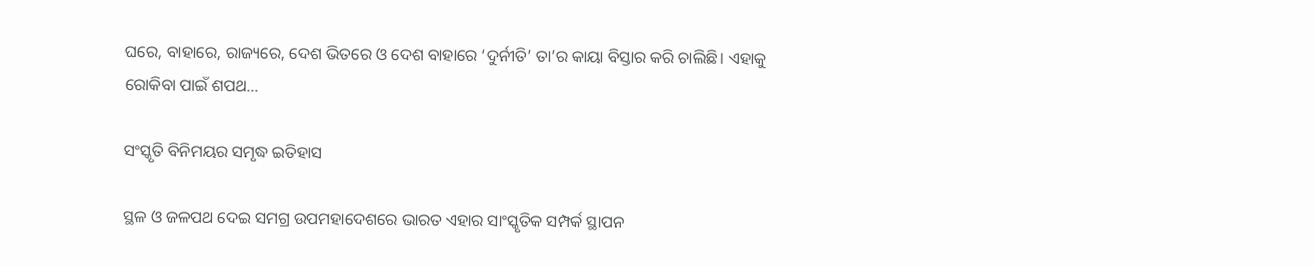ଘରେ, ବାହାରେ, ରାଜ୍ୟରେ, ଦେଶ ଭିତରେ ଓ ଦେଶ ବାହାରେ ‘ଦୁର୍ନୀତି’ ତା’ର କାୟା ବିସ୍ତାର କରି ଚାଲିଛି। ଏହାକୁ ରୋକିବା ପାଇଁ ଶପଥ...

ସଂସ୍କୃତି ବିନିମୟର ସମୃଦ୍ଧ ଇତିହାସ

ସ୍ଥଳ ଓ ଜଳପଥ ଦେଇ ସମଗ୍ର ଉପମହାଦେଶରେ ଭାରତ ଏହାର ସାଂସ୍କୃତିକ ସମ୍ପର୍କ ସ୍ଥାପନ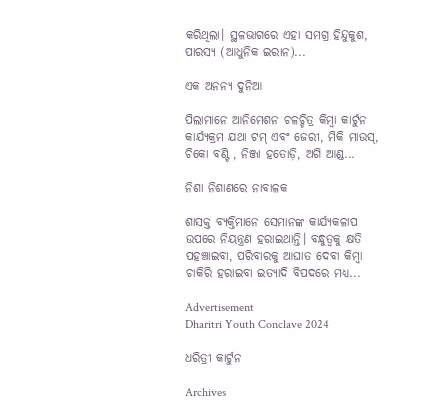କରିଥିଲା। ସ୍ଥଳଭାଗରେ ଏହା ସମଗ୍ର ହିନ୍ଦୁକୁଶ, ପାରସ୍ୟ (ଆଧୁନିକ ଇରାନ)...

ଏକ ଅନନ୍ୟ ଦୁନିଆ

ପିଲାମାନେ ଆନିମେଶନ ଚଳଚ୍ଚିତ୍ର କିମ୍ବା କାର୍ଟୁନ କାର୍ଯ୍ୟକ୍ରମ ଯଥା ଟମ୍‌ ଏବଂ ଜେରୀ, ମିକି ମାଉସ୍‌, ଚିକୋ ବଣ୍ଟି , ନିଞ୍ଜା ହତୋଡ଼ି, ଅଗି ଆଣ୍ଡ...

ନିଶା ନିଶାଣରେ ନାବାଳକ

ଶାସକ୍ତ ବ୍ୟକ୍ତିମାନେ ସେମାନଙ୍କ କାର୍ଯ୍ୟକଳାପ ଉପରେ ନିୟନ୍ତ୍ରଣ ହରାଇଥାନ୍ତି। ବନ୍ଧୁତ୍ୱକୁ କ୍ଷତି ପହଞ୍ଚାଇବା, ପରିବାରକୁ ଆଘାତ ଦେବା କିମ୍ବା ଚାକିରି ହରାଇବା ଇତ୍ୟାଦି ବିପଦରେ ମଧ୍ୟ...

Advertisement
Dharitri Youth Conclave 2024

ଧରିତ୍ରୀ କାର୍ଟୁନ

Archives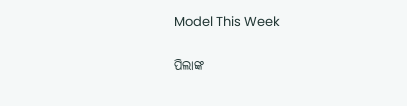Model This Week

ପିଲାଙ୍କ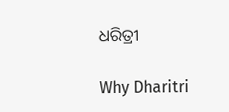ଧରିତ୍ରୀ

Why Dharitri